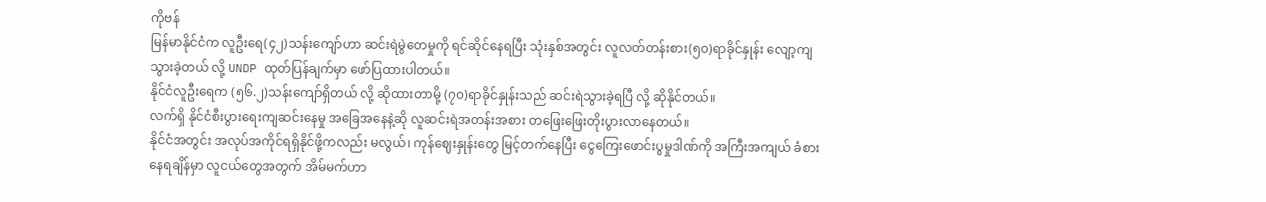ကိုဗန်
မြန်မာနိုင်ငံက လူဦးရေ(၄၂)သန်းကျော်ဟာ ဆင်းရဲမွဲတေမှုကို ရင်ဆိုင်နေရပြီး သုံးနှစ်အတွင်း လူလတ်တန်းစား(၅၀)ရာခိုင်နှုန်း လျော့ကျသွားခဲ့တယ် လို့ UNDP ထုတ်ပြန်ချက်မှာ ဖော်ပြထားပါတယ်။
နိုင်ငံလူဦးရေက (၅၆.၂)သန်းကျော်ရှိတယ် လို့ ဆိုထားတာမို့ (၇၀)ရာခိုင်နှုန်းသည် ဆင်းရဲသွားခဲ့ရပြီ လို့ ဆိုနိုင်တယ်။
လက်ရှိ နိုင်ငံစီးပွားရေးကျဆင်းနေမှု အခြေအနေနဲ့ဆို လူဆင်းရဲအတန်းအစား တဖြေးဖြေးတိုးပွားလာနေတယ်။
နိုင်ငံအတွင်း အလုပ်အကိုင်ရရှိနိုင်ဖို့ကလည်း မလွယ်၊ ကုန်ဈေးနှုန်းတွေ မြင့်တက်နေပြီး ငွေကြေးဖောင်းပွမှုဒါဏ်ကို အကြီးအကျယ် ခံစားနေရချိန်မှာ လူငယ်တွေအတွက် အိမ်မက်ဟာ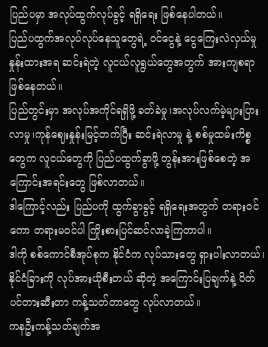ပြည်ပမှာ အလုပ်ထွက်လုပ်ခွင့် ရရှိရေး ဖြစ်နေပါတယ်။
ပြည်ပထွက်အလုပ်လုပ်နေသူတွေရဲ့ ဝင်ငွေနဲ့ ငွေကြေးလဲလှယ်မှုနှုန်းထားအရ ဆင်းရဲတဲ့ လူငယ်လူရွယ်တွေအတွက် အားကျစရာ ဖြစ်နေတယ်။
ပြည်တွင်းမှာ အလုပ်အကိုင်ရရှိဖို့ ခတ်ခဲမှု၊အလုပ်လက်မဲ့များပြားလာမှု၊ကုန်ဈေးနှုန်းမြင့်တက်ပြီး ဆင်းရဲလာမှု နဲ့ စစ်မှုထမ်းကိစ္စတွေက လူငယ်တွေကို ပြည်ပထွက်ခွာဖို့ တွန်းအားဖြစ်စေတဲ့ အကြောင်းအရင်းတွေ ဖြစ်လာတယ်။
ဒါကြောင့်လည်း ပြည်ပကို ထွက်ခွာခွင့် ရရှိရေးအတွက် တရားဝင်ကော တရားမဝင်ပါ ကြိုးစားပြင်ဆင်လာခဲ့ကြတာပါ။
ဒါကို စစ်ကောင်စီအုပ်စုက နိုင်ငံက လုပ်သားတွေ ရှားပါးလာတယ်၊ နိုင်ငံခြားကို လုပ်အားယိုစီးတယ် ဆိုတဲ့ အကြောင်းပြချက်နဲ့ ပိတ်ပင်တားဆီးတာ ကန့်သတ်တာတွေ လုပ်လာတယ်။
ကနဦးကန့်သတ်ချက်အ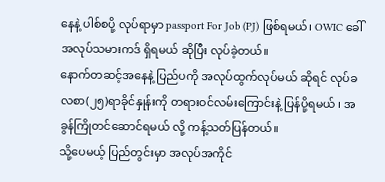နေနဲ့ ပါစ်စပို့ လုပ်ရာမှာ passport For Job (PJ) ဖြစ်ရမယ်၊ OWIC ခေါ် အလုပ်သမားကဒ် ရှိရမယ် ဆိုပြီး လုပ်ခဲ့တယ်။
နောက်တဆင့်အနေနဲ့ ပြည်ပကို အလုပ်ထွက်လုပ်မယ် ဆိုရင် လုပ်ခလစာ(၂၅)ရာခိုင်နှုန်းကို တရားဝင်လမ်းကြောင်းနဲ့ ပြန်ပို့ရမယ် ၊ အခွန်ကြိုတင်ဆောင်ရမယ် လို့ ကန့်သတ်ပြန်တယ်။
သို့ပေမယ့် ပြည်တွင်းမှာ အလုပ်အကိုင်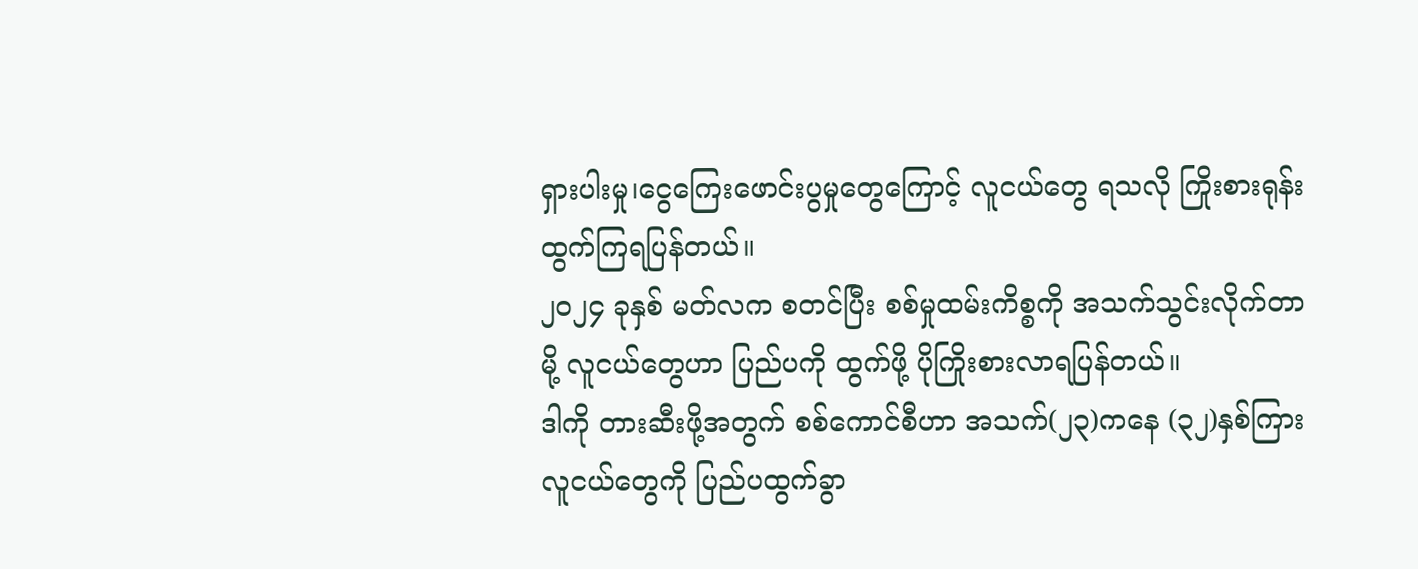ရှားပါးမှု၊ငွေကြေးဖောင်းပွမှုတွေကြောင့် လူငယ်တွေ ရသလို ကြိုးစားရုန်းထွက်ကြရပြန်တယ်။
၂၀၂၄ ခုနှစ် မတ်လက စတင်ပြီး စစ်မှုထမ်းကိစ္စကို အသက်သွင်းလိုက်တာမို့ လူငယ်တွေဟာ ပြည်ပကို ထွက်ဖို့ ပိုကြိုးစားလာရပြန်တယ်။
ဒါကို တားဆီးဖို့အတွက် စစ်ကောင်စီဟာ အသက်(၂၃)ကနေ (၃၂)နှစ်ကြား လူငယ်တွေကို ပြည်ပထွက်ခွာ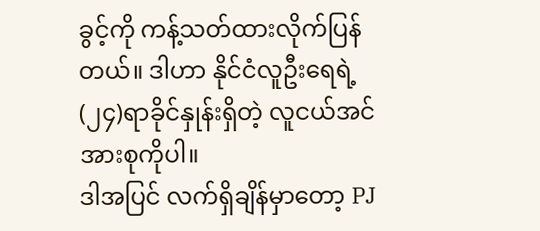ခွင့်ကို ကန့်သတ်ထားလိုက်ပြန်တယ်။ ဒါဟာ နိုင်ငံလူဦးရေရဲ့ (၂၄)ရာခိုင်နှုန်းရှိတဲ့ လူငယ်အင်အားစုကိုပါ။
ဒါအပြင် လက်ရှိချိန်မှာတော့ PJ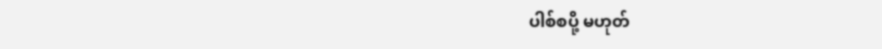ပါစ်စပို့ မဟုတ်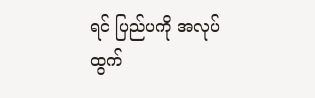ရင် ပြည်ပကို အလုပ်ထွက်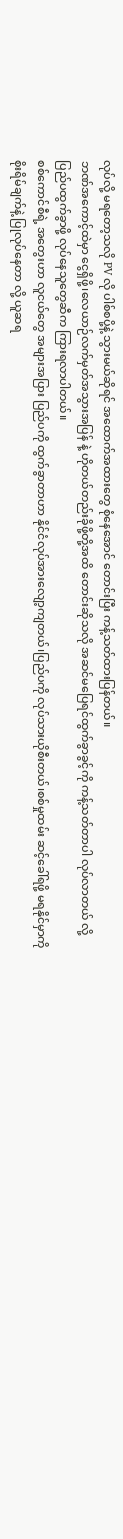လုပ်လို့ မရတော့သလို PV လို ပါစ်စပို့နဲ့ သွားမယ်ဆိုရင် အထောက်အထားတွေ စုံနေအောင် တောင်းပြီး ကန့်သတ်ထားပြန်တယ်။
ဘဏ်အကောင့်ထဲမှာ ငွေရှိဖို့၊လေယာဉ်လက်မှတ်အသွားအပြန် နဲ့ ဟိုတယ်တည်းခိုဖို့တို့အထိ တောင်းဆိုသလို အဆင်မပြေရင်ထွက်ခွာခွင့်ကို ကန့်သတ်တာပါ လုပ်လာတယ် လို့ ပြည်ပထွက်ခွာဖို့ လုပ်နေသူတွေဆီက ကြားရလာပါတယ်။
စစ်ကောင်စီရဲ့ အတွေးဟာ လူငယ်တွေ အများအပြား ပြည်ပကို ထွက်ခွာတာဟာ နိုင်ငံလုပ်အားလျော့ကျတယ်၊ပြည်ပကို လုပ်သားယိုစီးတယ်၊စစ်မှုထမ်း ဆင့်ခေါ်ရဖို့ မရနိုင်မှာကို စိုးရိမ်ချက်နဲ့ ပြုလုပ်နေတာ လို့ ယူဆရ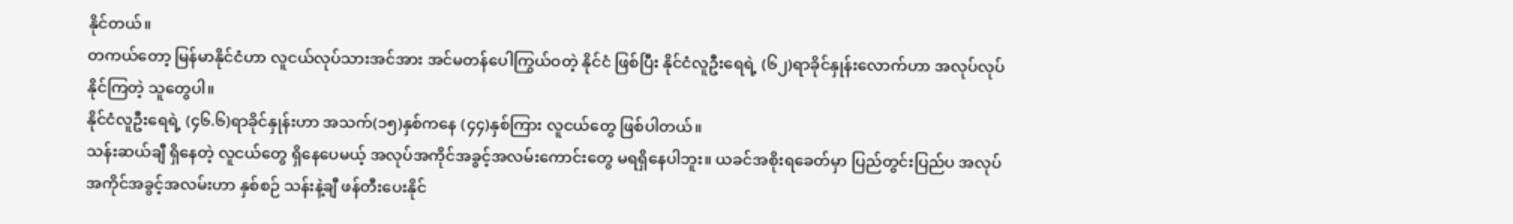နိုင်တယ်။
တကယ်တော့ မြန်မာနိုင်ငံဟာ လူငယ်လုပ်သားအင်အား အင်မတန်ပေါကြွယ်ဝတဲ့ နိုင်ငံ ဖြစ်ပြီး နိုင်ငံလူဦးရေရဲ့ (၆၂)ရာခိုင်နှုန်းလောက်ဟာ အလုပ်လုပ်နိုင်ကြတဲ့ သူတွေပါ။
နိုင်ငံလူဦးရေရဲ့ (၄၆.၆)ရာခိုင်နှုန်းဟာ အသက်(၁၅)နှစ်ကနေ (၄၄)နှစ်ကြား လူငယ်တွေ ဖြစ်ပါတယ်။
သန်းဆယ်ချီ ရှိနေတဲ့ လူငယ်တွေ ရှိနေပေမယ့် အလုပ်အကိုင်အခွင့်အလမ်းကောင်းတွေ မရရှိနေပါဘူး။ ယခင်အစိုးရခေတ်မှာ ပြည်တွင်းပြည်ပ အလုပ်အကိုင်အခွင့်အလမ်းဟာ နှစ်စဉ် သန်းနဲ့ချီ ဖန်တီးပေးနိုင်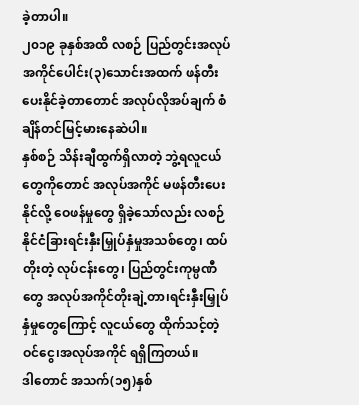ခဲ့တာပါ။
၂၀၁၉ ခုနှစ်အထိ လစဉ် ပြည်တွင်းအလုပ်အကိုင်ပေါင်း(၃)သောင်းအထက် ဖန်တီးပေးနိုင်ခဲ့တာတောင် အလုပ်လိုအပ်ချက် စံချိန်တင်မြင့်မားနေဆဲပါ။
နှစ်စဉ် သိန်းချီထွက်ရှိလာတဲ့ ဘွဲ့ရလူငယ်တွေကိုတောင် အလုပ်အကိုင် မဖန်တီးပေးနိုင်လို့ ဝေဖန်မှုတွေ ရှိခဲ့သော်လည်း လစဉ် နိုင်ငံခြားရင်းနှီးမြှုပ်နှံမှုအသစ်တွေ၊ ထပ်တိုးတဲ့ လုပ်ငန်းတွေ၊ ပြည်တွင်းကုမ္ပဏီတွေ အလုပ်အကိုင်တိုးချဲ့တာ၊ရင်းနှီးမြှုပ်နှံမှုတွေကြောင့် လူငယ်တွေ ထိုက်သင့်တဲ့ ဝင်ငွေ၊အလုပ်အကိုင် ရရှိကြတယ်။
ဒါတောင် အသက်(၁၅)နှစ်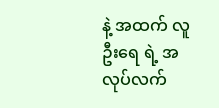နဲ့ အထက် လူဦးရေ ရဲ့ အလုပ်လက်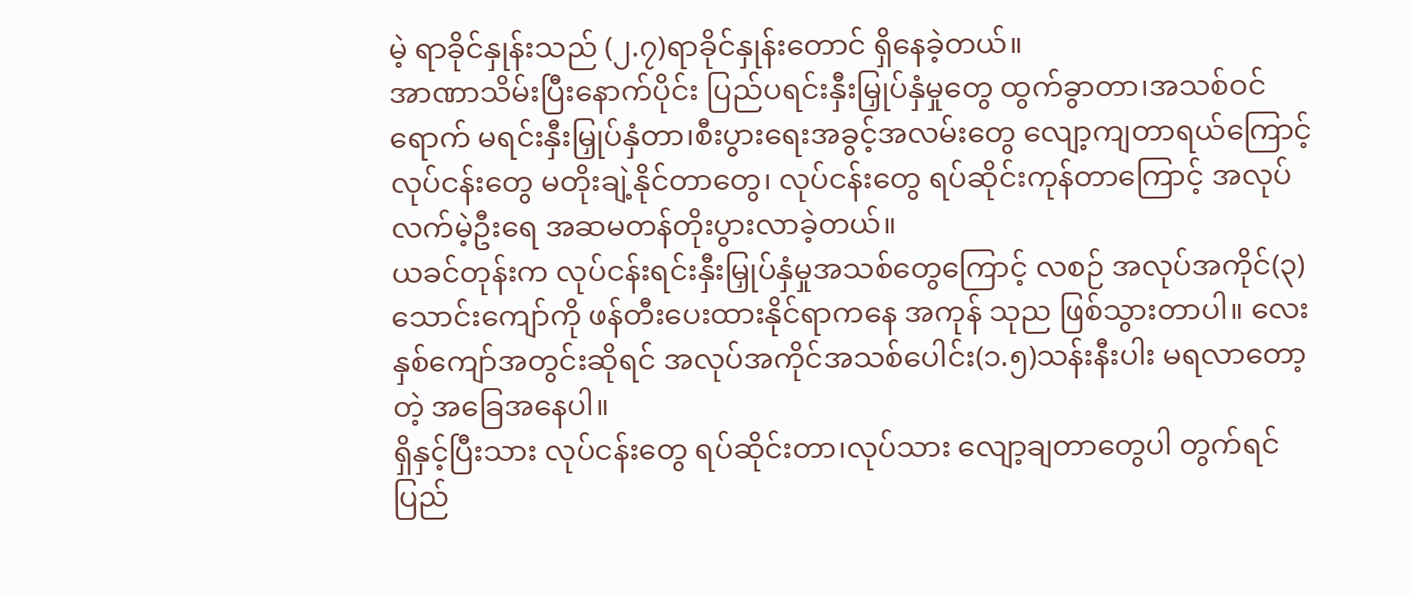မဲ့ ရာခိုင်နှုန်းသည် (၂.၇)ရာခိုင်နှုန်းတောင် ရှိနေခဲ့တယ်။
အာဏာသိမ်းပြီးနောက်ပိုင်း ပြည်ပရင်းနှီးမြှုပ်နှံမှုတွေ ထွက်ခွာတာ၊အသစ်ဝင်ရောက် မရင်းနှီးမြှုပ်နှံတာ၊စီးပွားရေးအခွင့်အလမ်းတွေ လျော့ကျတာရယ်ကြောင့် လုပ်ငန်းတွေ မတိုးချဲ့နိုင်တာတွေ၊ လုပ်ငန်းတွေ ရပ်ဆိုင်းကုန်တာကြောင့် အလုပ်လက်မဲ့ဦးရေ အဆမတန်တိုးပွားလာခဲ့တယ်။
ယခင်တုန်းက လုပ်ငန်းရင်းနှီးမြှုပ်နှံမှုအသစ်တွေကြောင့် လစဉ် အလုပ်အကိုင်(၃)သောင်းကျော်ကို ဖန်တီးပေးထားနိုင်ရာကနေ အကုန် သုည ဖြစ်သွားတာပါ။ လေးနှစ်ကျော်အတွင်းဆိုရင် အလုပ်အကိုင်အသစ်ပေါင်း(၁.၅)သန်းနီးပါး မရလာတော့တဲ့ အခြေအနေပါ။
ရှိနှင့်ပြီးသား လုပ်ငန်းတွေ ရပ်ဆိုင်းတာ၊လုပ်သား လျော့ချတာတွေပါ တွက်ရင် ပြည်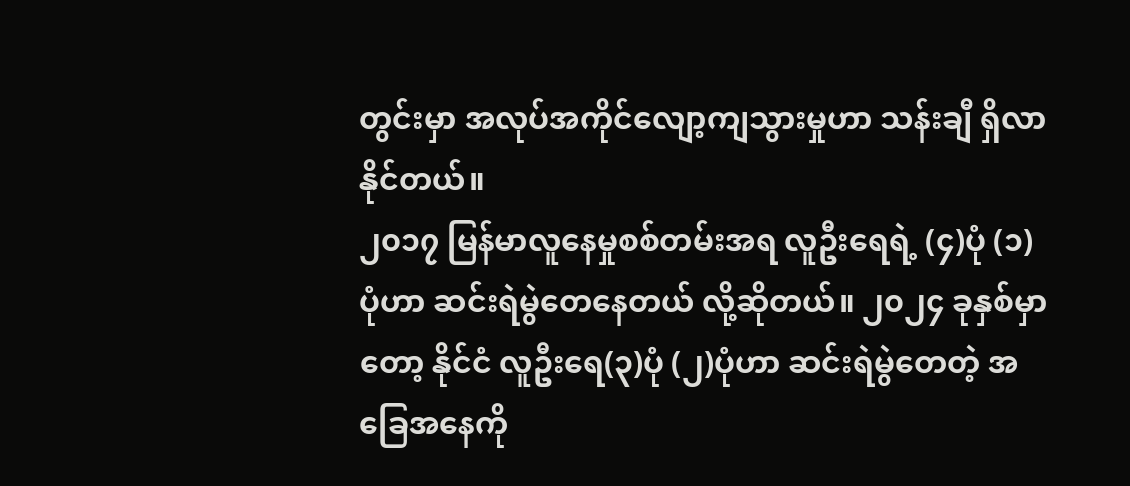တွင်းမှာ အလုပ်အကိုင်လျော့ကျသွားမှုဟာ သန်းချီ ရှိလာနိုင်တယ်။
၂၀၁၇ မြန်မာလူနေမှုစစ်တမ်းအရ လူဦးရေရဲ့ (၄)ပုံ (၁)ပုံဟာ ဆင်းရဲမွဲတေနေတယ် လို့ဆိုတယ်။ ၂၀၂၄ ခုနှစ်မှာတော့ နိုင်ငံ လူဦးရေ(၃)ပုံ (၂)ပုံဟာ ဆင်းရဲမွဲတေတဲ့ အခြေအနေကို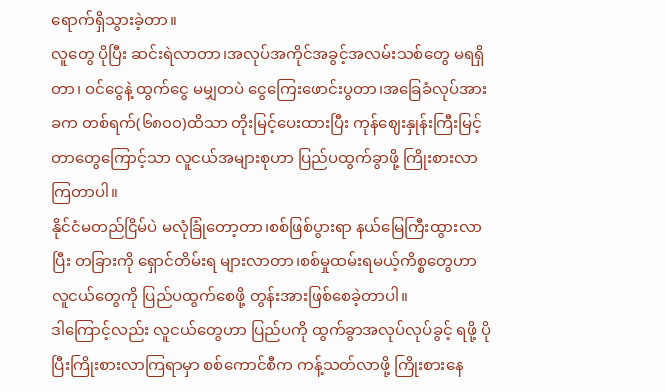ရောက်ရှိသွားခဲ့တာ။
လူတွေ ပိုပြီး ဆင်းရဲလာတာ၊အလုပ်အကိုင်အခွင့်အလမ်းသစ်တွေ မရရှိတာ၊ ဝင်ငွေနဲ့ ထွက်ငွေ မမျှတပဲ ငွေကြေးဖောင်းပွတာ၊အခြေခံလုပ်အားခက တစ်ရက်(၆၈၀၀)ထိသာ တိုးမြင့်ပေးထားပြီး ကုန်ဈေးနှုန်းကြီးမြင့်တာတွေကြောင့်သာ လူငယ်အများစုဟာ ပြည်ပထွက်ခွာဖို့ ကြိုးစားလာကြတာပါ။
နိုင်ငံမတည်ငြိမ်ပဲ မလုံခြုံတော့တာ၊စစ်ဖြစ်ပွားရာ နယ်မြေကြီးထွားလာပြီး တခြားကို ရှောင်တိမ်းရ များလာတာ၊စစ်မှုထမ်းရမယ့်ကိစ္စတွေဟာ လူငယ်တွေကို ပြည်ပထွက်စေဖို့ တွန်းအားဖြစ်စေခဲ့တာပါ။
ဒါကြောင့်လည်း လူငယ်တွေဟာ ပြည်ပကို ထွက်ခွာအလုပ်လုပ်ခွင့် ရဖို့ ပိုပြီးကြိုးစားလာကြရာမှာ စစ်ကောင်စီက ကန့်သတ်လာဖို့ ကြိုးစားနေ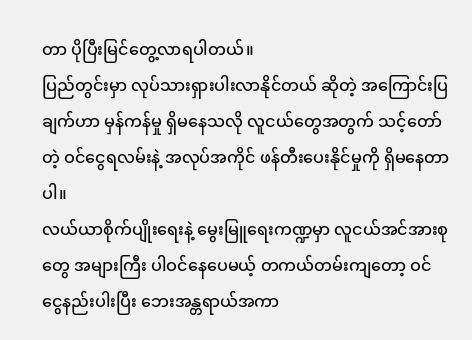တာ ပိုပြီးမြင်တွေ့လာရပါတယ်။
ပြည်တွင်းမှာ လုပ်သားရှားပါးလာနိုင်တယ် ဆိုတဲ့ အကြောင်းပြချက်ဟာ မှန်ကန်မှု ရှိမနေသလို လူငယ်တွေအတွက် သင့်တော်တဲ့ ဝင်ငွေရလမ်းနဲ့ အလုပ်အကိုင် ဖန်တီးပေးနိုင်မှုကို ရှိမနေတာပါ။
လယ်ယာစိုက်ပျိုးရေးနဲ့ မွေးမြူရေးကဏ္ဍမှာ လူငယ်အင်အားစုတွေ အများကြီး ပါဝင်နေပေမယ့် တကယ်တမ်းကျတော့ ဝင်ငွေနည်းပါးပြီး ဘေးအန္တရာယ်အကာ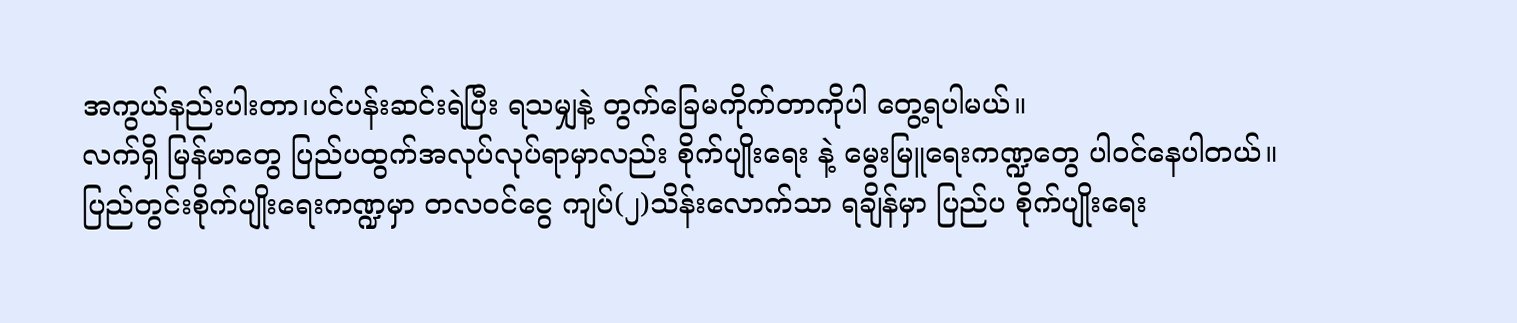အကွယ်နည်းပါးတာ၊ပင်ပန်းဆင်းရဲပြီး ရသမျှနဲ့ တွက်ခြေမကိုက်တာကိုပါ တွေ့ရပါမယ်။
လက်ရှိ မြန်မာတွေ ပြည်ပထွက်အလုပ်လုပ်ရာမှာလည်း စိုက်ပျိုးရေး နဲ့ မွေးမြူရေးကဏ္ဍတွေ ပါဝင်နေပါတယ်။
ပြည်တွင်းစိုက်ပျိုးရေးကဏ္ဍမှာ တလဝင်ငွေ ကျပ်(၂)သိန်းလောက်သာ ရချိန်မှာ ပြည်ပ စိုက်ပျိုးရေး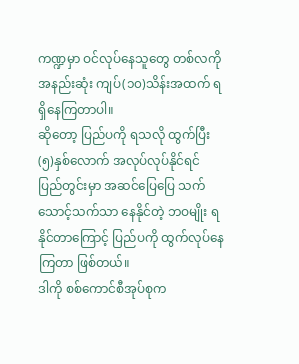ကဏ္ဍမှာ ဝင်လုပ်နေသူတွေ တစ်လကို အနည်းဆုံး ကျပ်(၁၀)သိန်းအထက် ရရှိနေကြတာပါ။
ဆိုတော့ ပြည်ပကို ရသလို ထွက်ပြီး (၅)နှစ်လောက် အလုပ်လုပ်နိုင်ရင် ပြည်တွင်းမှာ အဆင်ပြေပြေ သက်သောင့်သက်သာ နေနိုင်တဲ့ ဘဝမျိုး ရနိုင်တာကြောင့် ပြည်ပကို ထွက်လုပ်နေကြတာ ဖြစ်တယ်။
ဒါကို စစ်ကောင်စီအုပ်စုက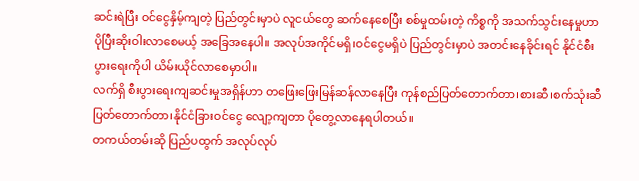ဆင်းရဲပြီး ဝင်ငွေနှိမ့်ကျတဲ့ ပြည်တွင်းမှာပဲ လူငယ်တွေ ဆက်နေစေပြီး စစ်မှုထမ်းတဲ့ ကိစ္စကို အသက်သွင်းနေမှုဟာ ပိုပြီးဆိုးဝါးလာစေမယ့် အခြေအနေပါ။ အလုပ်အကိုင်မရှိ၊ဝင်ငွေမရှိပဲ ပြည်တွင်းမှာပဲ အတင်းနေခိုင်းရင် နိုင်ငံစီးပွားရေးကိုပါ ယိမ်းယိုင်လာစေမှာပါ။
လက်ရှိ စီးပွားရေးကျဆင်းမှုအရှိန်ဟာ တဖြေးဖြေးမြန်ဆန်လာနေပြီး ကုန်စည်ပြတ်တောက်တာ၊စားဆီ၊စက်သုံးဆီ ပြတ်တောက်တာ၊နိုင်ငံခြားဝင်ငွေ လျော့ကျတာ ပိုတွေ့လာနေရပါတယ်။
တကယ်တမ်းဆို ပြည်ပထွက် အလုပ်လုပ်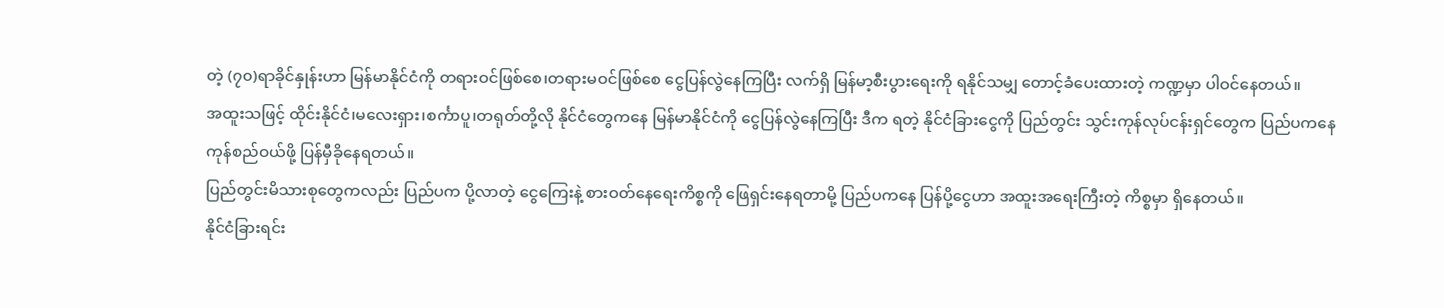တဲ့ (၇၀)ရာခိုင်နှုန်းဟာ မြန်မာနိုင်ငံကို တရားဝင်ဖြစ်စေ၊တရားမဝင်ဖြစ်စေ ငွေပြန်လွဲနေကြပြီး လက်ရှိ မြန်မာ့စီးပွားရေးကို ရနိုင်သမျှ တောင့်ခံပေးထားတဲ့ ကဏ္ဍမှာ ပါဝင်နေတယ်။
အထူးသဖြင့် ထိုင်းနိုင်ငံ၊မလေးရှား၊စင်္ကာပူ၊တရုတ်တို့လို နိုင်ငံတွေကနေ မြန်မာနိုင်ငံကို ငွေပြန်လွဲနေကြပြီး ဒီက ရတဲ့ နိုင်ငံခြားငွေကို ပြည်တွင်း သွင်းကုန်လုပ်ငန်းရှင်တွေက ပြည်ပကနေ ကုန်စည်ဝယ်ဖို့ ပြန်မှီခိုနေရတယ်။
ပြည်တွင်းမိသားစုတွေကလည်း ပြည်ပက ပို့လာတဲ့ ငွေကြေးနဲ့ စားဝတ်နေရေးကိစ္စကို ဖြေရှင်းနေရတာမို့ ပြည်ပကနေ ပြန်ပို့ငွေဟာ အထူးအရေးကြီးတဲ့ ကိစ္စမှာ ရှိနေတယ်။
နိုင်ငံခြားရင်း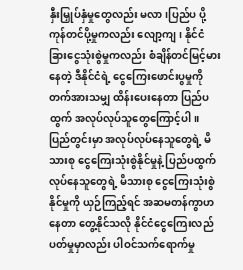နှီးမြှုပ်နှံမှုတွေလည်း မလာ၊ပြည်ပ ပို့ကုန်တင်ပို့မှုကလည်း လျော့ကျ၊ နိုင်ငံခြားငွေသုံးစွဲမှုကလည်း စံချိန်တင်မြင့်မားနေတဲ့ ဒီနိုင်ငံရဲ့ ငွေကြေးဖောင်းပွမှုကို တက်အားသမျှ ထိန်းပေးနေတာ ပြည်ပထွက် အလုပ်လုပ်သူတွေကြောင့်ပါ။
ပြည်တွင်းမှာ အလုပ်လုပ်နေသူတွေရဲ့ မိသားစု ငွေကြေးသုံးစွဲနိုင်မှုနဲ့ ပြည်ပထွက်လုပ်နေသူတွေရဲ့ မိသားစု ငွေကြေးသုံးစွဲနိုင်မှုကို ယှဉ်ကြည့်ရင် အဆမတန်ကွာဟနေတာ တွေ့နိုင်သလို နိုင်ငံငွေကြေးလည်ပတ်မှုမှာလည်း ပါဝင်သက်ရောက်မှု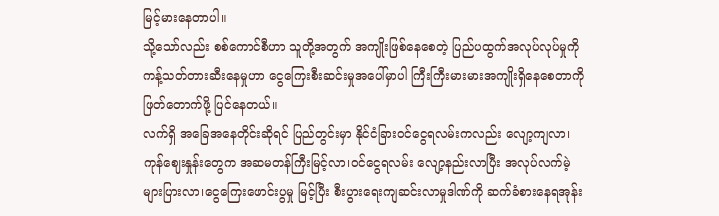မြင့်မားနေတာပါ။
သို့သော်လည်း စစ်ကောင်စီဟာ သူတို့အတွက် အကျိုးဖြစ်နေစေတဲ့ ပြည်ပထွက်အလုပ်လုပ်မှုကို ကန့်သတ်တားဆီးနေမှုဟာ ငွေကြေးစီးဆင်းမှုအပေါ်မှာပါ ကြီးကြီးမားမားအကျိုးရှိနေစေတာကို ဖြတ်တောက်ဖို့ ပြင်နေတယ်။
လက်ရှိ အခြေအနေတိုင်းဆိုရင် ပြည်တွင်းမှာ နိုင်ငံခြားဝင်ငွေရလမ်းကလည်း လျော့ကျလာ၊ကုန်ဈေးနှုန်းတွေက အဆမတန်ကြီးမြင့်လာ၊ဝင်ငွေရလမ်း လျော့နည်းလာပြီး အလုပ်လက်မဲ့ များပြားလာ၊ငွေကြေးဖောင်းပွမှု မြင့်ပြီး စီးပွားရေးကျဆင်းလာမှုဒါဏ်ကို ဆက်ခံစားနေရအုန်း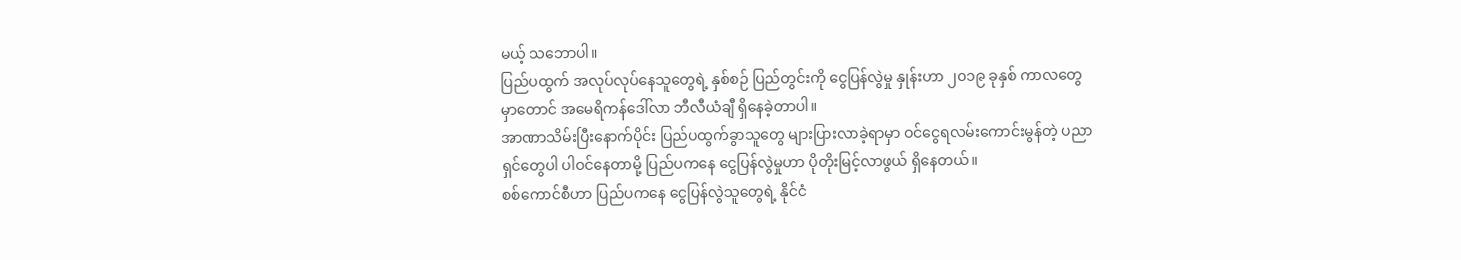မယ့် သဘောပါ။
ပြည်ပထွက် အလုပ်လုပ်နေသူတွေရဲ့ နှစ်စဉ် ပြည်တွင်းကို ငွေပြန်လွဲမှု နှုန်းဟာ ၂၀၁၉ ခုနှစ် ကာလတွေမှာတောင် အမေရိကန်ဒေါ်လာ ဘီလီယံချီ ရှိနေခဲ့တာပါ။
အာဏာသိမ်းပြီးနောက်ပိုင်း ပြည်ပထွက်ခွာသူတွေ များပြားလာခဲ့ရာမှာ ဝင်ငွေရလမ်းကောင်းမွန်တဲ့ ပညာရှင်တွေပါ ပါဝင်နေတာမို့ ပြည်ပကနေ ငွေပြန်လွဲမှုဟာ ပိုတိုးမြင့်လာဖွယ် ရှိနေတယ်။
စစ်ကောင်စီဟာ ပြည်ပကနေ ငွေပြန်လွဲသူတွေရဲ့ နိုင်ငံ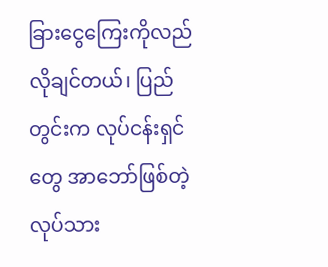ခြားငွေကြေးကိုလည် လိုချင်တယ်၊ ပြည်တွင်းက လုပ်ငန်းရှင်တွေ အာဘော်ဖြစ်တဲ့ လုပ်သား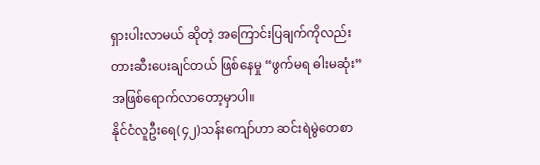ရှားပါးလာမယ် ဆိုတဲ့ အကြောင်းပြချက်ကိုလည်း တားဆီးပေးချင်တယ် ဖြစ်နေမှု “ဖွက်မရ ဓါးမဆုံး” အဖြစ်ရောက်လာတော့မှာပါ။
နိုင်ငံလူဦးရေ(၄၂)သန်းကျော်ဟာ ဆင်းရဲမွဲတေစာ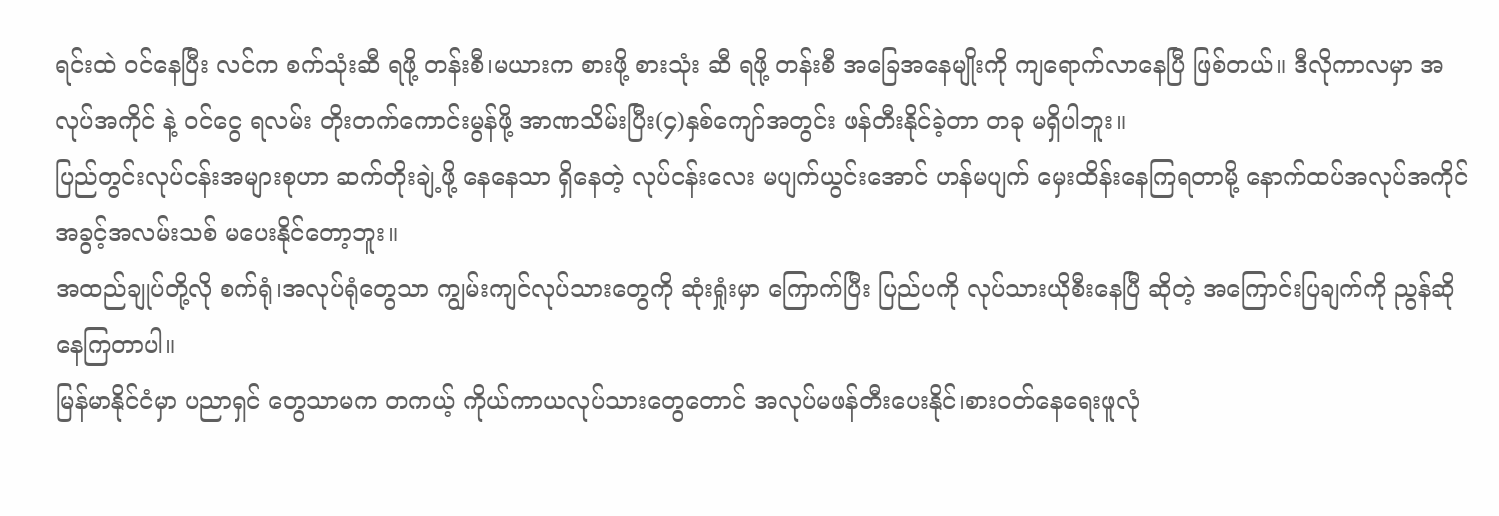ရင်းထဲ ဝင်နေပြီး လင်က စက်သုံးဆီ ရဖို့ တန်းစီ၊မယားက စားဖို့ စားသုံး ဆီ ရဖို့ တန်းစီ အခြေအနေမျိုးကို ကျရောက်လာနေပြီ ဖြစ်တယ်။ ဒီလိုကာလမှာ အလုပ်အကိုင် နဲ့ ဝင်ငွေ ရလမ်း တိုးတက်ကောင်းမွန်ဖို့ အာဏသိမ်းပြီး(၄)နှစ်ကျော်အတွင်း ဖန်တီးနိုင်ခဲ့တာ တခု မရှိပါဘူး။
ပြည်တွင်းလုပ်ငန်းအများစုဟာ ဆက်တိုးချဲ့ဖို့ နေနေသာ ရှိနေတဲ့ လုပ်ငန်းလေး မပျက်ယွင်းအောင် ဟန်မပျက် မှေးထိန်းနေကြရတာမို့ နောက်ထပ်အလုပ်အကိုင်အခွင့်အလမ်းသစ် မပေးနိုင်တော့ဘူး။
အထည်ချုပ်တို့လို စက်ရုံ၊အလုပ်ရုံတွေသာ ကျွမ်းကျင်လုပ်သားတွေကို ဆုံးရှုံးမှာ ကြောက်ပြီး ပြည်ပကို လုပ်သားယိုစီးနေပြီ ဆိုတဲ့ အကြောင်းပြချက်ကို ညွန်ဆိုနေကြတာပါ။
မြန်မာနိုင်ငံမှာ ပညာရှင် တွေသာမက တကယ့် ကိုယ်ကာယလုပ်သားတွေတောင် အလုပ်မဖန်တီးပေးနိုင်၊စားဝတ်နေရေးဖူလုံ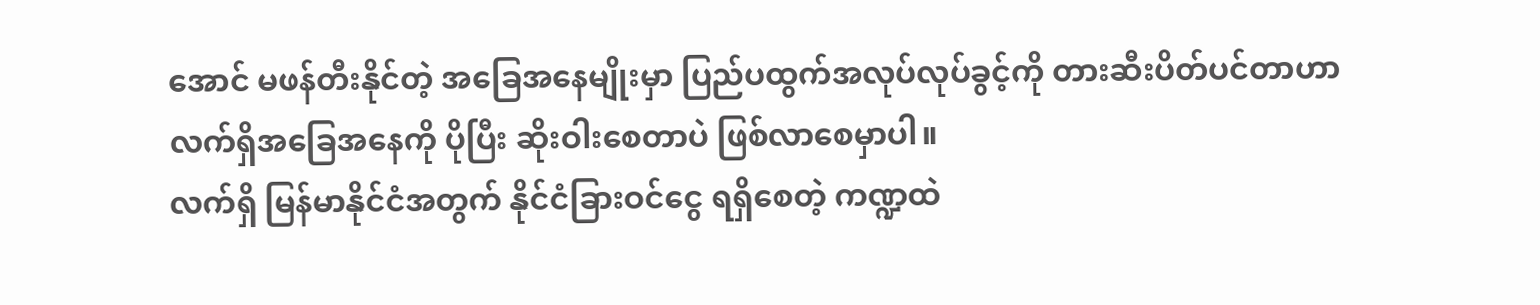အောင် မဖန်တီးနိုင်တဲ့ အခြေအနေမျိုးမှာ ပြည်ပထွက်အလုပ်လုပ်ခွင့်ကို တားဆီးပိတ်ပင်တာဟာ လက်ရှိအခြေအနေကို ပိုပြီး ဆိုးဝါးစေတာပဲ ဖြစ်လာစေမှာပါ။
လက်ရှိ မြန်မာနိုင်ငံအတွက် နိုင်ငံခြားဝင်ငွေ ရရှိစေတဲ့ ကဏ္ဍထဲ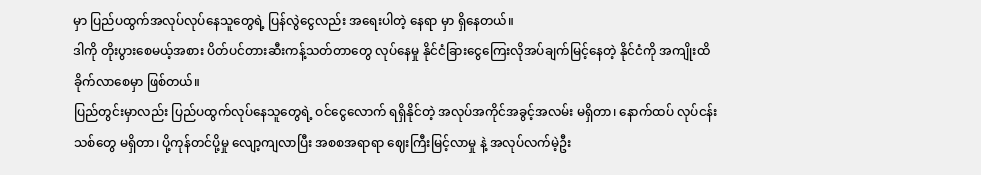မှာ ပြည်ပထွက်အလုပ်လုပ်နေသူတွေရဲ့ ပြန်လွဲငွေလည်း အရေးပါတဲ့ နေရာ မှာ ရှိနေတယ်။
ဒါကို တိုးပွားစေမယ့်အစား ပိတ်ပင်တားဆီးကန့်သတ်တာတွေ လုပ်နေမှု နိုင်ငံခြားငွေကြေးလိုအပ်ချက်မြင့်နေတဲ့ နိုင်ငံကို အကျိုးထိခိုက်လာစေမှာ ဖြစ်တယ်။
ပြည်တွင်းမှာလည်း ပြည်ပထွက်လုပ်နေသူတွေရဲ့ ဝင်ငွေလောက် ရရှိနိုင်တဲ့ အလုပ်အကိုင်အခွင့်အလမ်း မရှိတာ၊ နောက်ထပ် လုပ်ငန်းသစ်တွေ မရှိတာ၊ ပို့ကုန်တင်ပို့မှု လျော့ကျလာပြီး အစစအရာရာ ဈေးကြီးမြင့်လာမှု နဲ့ အလုပ်လက်မဲ့ဦး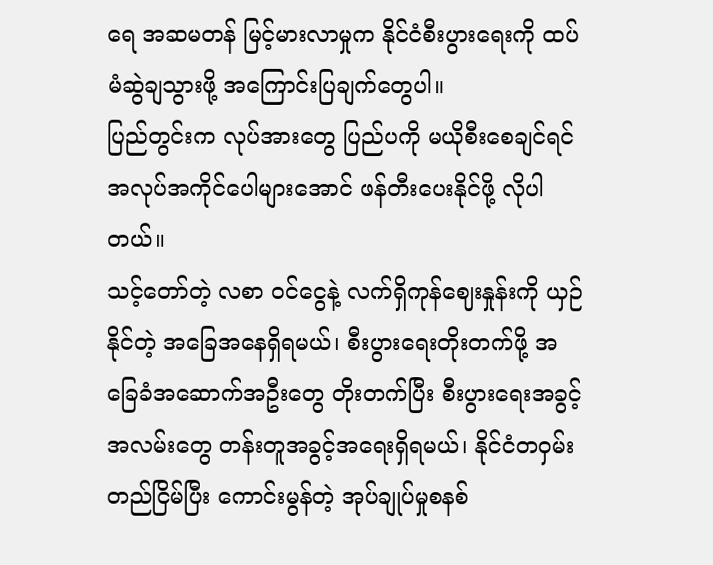ရေ အဆမတန် မြင့်မားလာမှုက နိုင်ငံစီးပွားရေးကို ထပ်မံဆွဲချသွားဖို့ အကြောင်းပြချက်တွေပါ။
ပြည်တွင်းက လုပ်အားတွေ ပြည်ပကို မယိုစီးစေချင်ရင် အလုပ်အကိုင်ပေါများအောင် ဖန်တီးပေးနိုင်ဖို့ လိုပါတယ်။
သင့်တော်တဲ့ လစာ ဝင်ငွေနဲ့ လက်ရှိကုန်ဈေးနှုန်းကို ယှဉ်နိုင်တဲ့ အခြေအနေရှိရမယ်၊ စီးပွားရေးတိုးတက်ဖို့ အခြေခံအဆောက်အဦးတွေ တိုးတက်ပြီး စီးပွားရေးအခွင့်အလမ်းတွေ တန်းတူအခွင့်အရေးရှိရမယ်၊ နိုင်ငံတဝှမ်းတည်ငြိမ်ပြီး ကောင်းမွန်တဲ့ အုပ်ချုပ်မှုစနစ်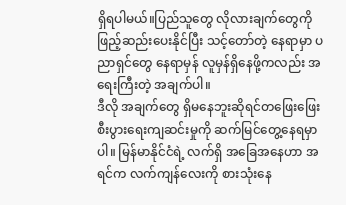ရှိရပါမယ်။ပြည်သူတွေ လိုလားချက်တွေကို ဖြည့်ဆည်းပေးနိုင်ပြီး သင့်တော်တဲ့ နေရာမှာ ပညာရှင်တွေ နေရာမှန် လူမှန်ရှိနေဖို့ကလည်း အရေးကြီးတဲ့ အချက်ပါ။
ဒီလို အချက်တွေ ရှိမနေဘူးဆိုရင်တဖြေးဖြေး စီးပွားရေးကျဆင်းမှုကို ဆက်မြင်တွေ့နေရမှာပါ။ မြန်မာနိုင်ငံရဲ့ လက်ရှိ အခြေအနေဟာ အရင်က လက်ကျန်လေးကို စားသုံးနေ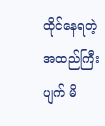ထိုင်နေရတဲ့ အထည်ကြီးပျက် မိ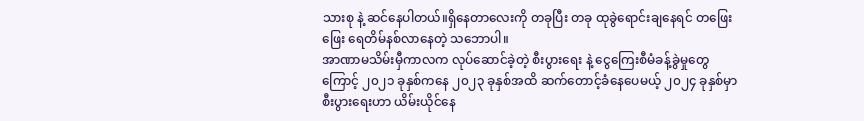သားစု နဲ့ ဆင်နေပါတယ်။ရှိနေတာလေးကို တခုပြီး တခု ထုခွဲရောင်းချနေရင် တဖြေးဖြေး ရေတိမ်နစ်လာနေတဲ့ သဘောပါ။
အာဏာမသိမ်းမှီကာလက လုပ်ဆောင်ခဲ့တဲ့ စီးပွားရေး နဲ့ ငွေကြေးစီမံခန့်ခွဲမှုတွေကြောင့် ၂၀၂၁ ခုနှစ်ကနေ ၂၀၂၃ ခုနှစ်အထိ ဆက်တောင့်ခံနေပေမယ့် ၂၀၂၄ ခုနှစ်မှာ စီးပွားရေးဟာ ယိမ်းယိုင်နေ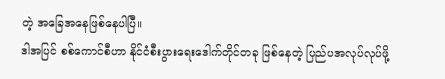တဲ့ အခြေအနေဖြစ်နေပါပြီ။
ဒါအပြင် စစ်ကောင်စီဟာ နိုင်ငံစီးပွားရေးဒေါက်တိုင်တခု ဖြစ်နေတဲ့ ပြည်ပအလုပ်လုပ်ဖို့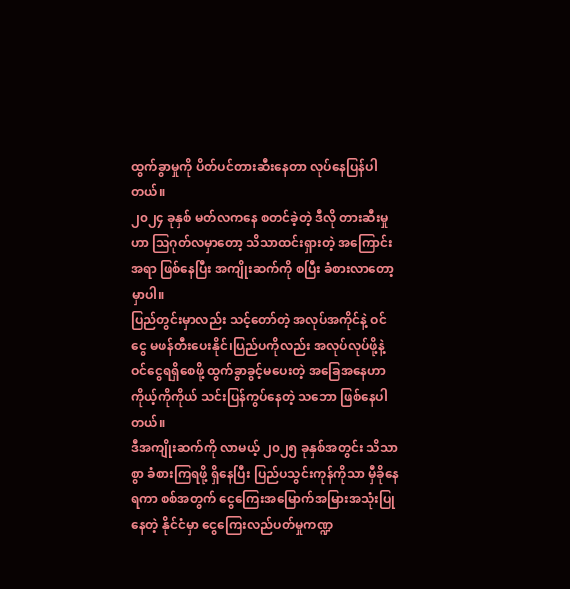ထွက်ခွာမှုကို ပိတ်ပင်တားဆီးနေတာ လုပ်နေပြန်ပါတယ်။
၂၀၂၄ ခုနှစ် မတ်လကနေ စတင်ခဲ့တဲ့ ဒီလို တားဆီးမှုဟာ ဩဂုတ်လမှာတော့ သိသာထင်းရှားတဲ့ အကြောင်းအရာ ဖြစ်နေပြီး အကျိုးဆက်ကို စပြီး ခံစားလာတော့မှာပါ။
ပြည်တွင်းမှာလည်း သင့်တော်တဲ့ အလုပ်အကိုင်နဲ့ ဝင်ငွေ မဖန်တီးပေးနိုင်၊ပြည်ပကိုလည်း အလုပ်လုပ်ဖို့နဲ့ ဝင်ငွေရရှိစေဖို့ ထွက်ခွာခွင့်မပေးတဲ့ အခြေအနေဟာ ကိုယ့်ကိုကိုယ် သင်းပြန်ကွပ်နေတဲ့ သဘော ဖြစ်နေပါတယ်။
ဒီအကျိုးဆက်ကို လာမယ့် ၂၀၂၅ ခုနှစ်အတွင်း သိသာစွာ ခံစားကြရဖို့ ရှိနေပြီး ပြည်ပသွင်းကုန်ကိုသာ မှီခိုနေရကာ စစ်အတွက် ငွေကြေးအမြောက်အမြားအသုံးပြုနေတဲ့ နိုင်ငံမှာ ငွေကြေးလည်ပတ်မှုကဏ္ဍ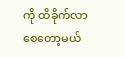ကို ထိခိုက်လာစေတော့မယ်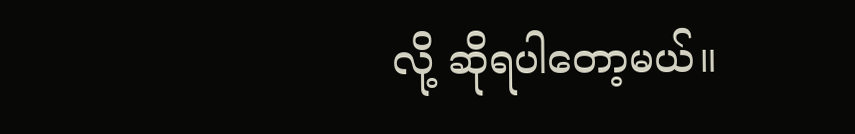လို့ ဆိုရပါတော့မယ်။